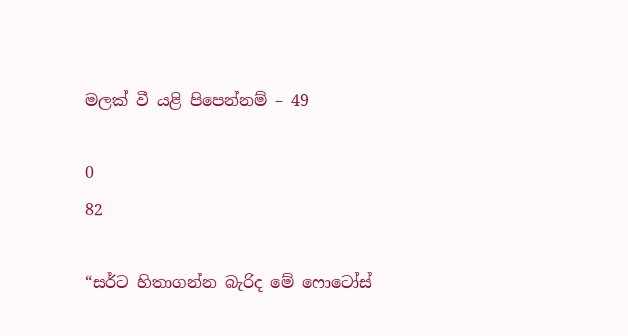මලක් වී යළි පිපෙන්නම් – 49

0
82

“සර්ට හිතාගන්න බැරිද මේ ෆොටෝස්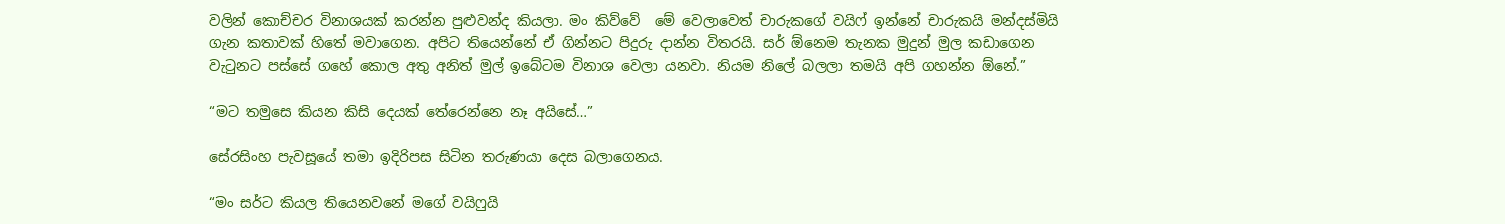වලින් කොච්චර විනාශයක් කරන්න පුළුවන්ද කියලා. මං කිව්වේ  මේ වෙලාවෙත් චාරුකගේ වයිෆ් ඉන්නේ චාරුකයි මන්දස්මියි ගැන කතාවක් හිතේ මවාගෙන. අපිට තියෙන්නේ ඒ ගින්නට පිදුරු දාන්න විතරයි. සර් ඕනෙම තැනක මුදුන් මුල කඩාගෙන වැටුනට පස්සේ ගහේ කොල අතු අනිත් මුල් ඉබේටම විනාශ වෙලා යනවා. නියම නිලේ බලලා තමයි අපි ගහන්න ඕනේ.”

“මට තමුසෙ කියන කිසි දෙයක් තේරෙන්නෙ නෑ අයිසේ…”

සේරසිංහ පැවසූයේ තමා ඉදිරිපස සිටින තරුණයා දෙස බලාගෙනය.

“මං සර්ට කියල තියෙනවනේ මගේ වයිෆුයි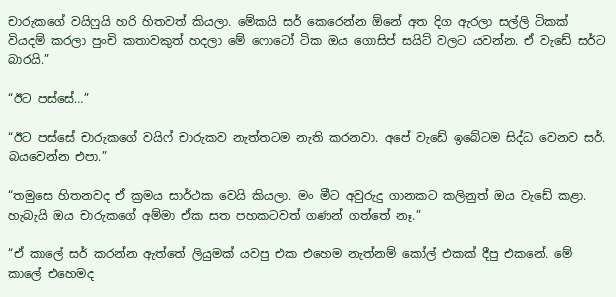චාරුකගේ වයිෆුයි හරි හිතවත් කියලා. මේකයි සර් කෙරෙන්න ඕනේ අත දිග ඇරලා සල්ලි ටිකක් වියදම් කරලා පුංචි කතාවකුත් හදලා මේ ෆොටෝ ටික ඔය ගොසිප් සයිට් වලට යවන්න. ඒ වැඩේ සර්ට බාරයි.”

“ඊට පස්සේ…”

“ඊට පස්සේ චාරුකගේ වයිෆ් චාරුකව නැත්තටම නැති කරනවා. අපේ වැඩේ ඉබේටම සිද්ධ වෙනව සර්. බයවෙන්න එපා.”

“තමුසෙ හිතනවද ඒ ක්‍රමය සාර්ථක වෙයි කියලා. මං මීට අවුරුදු ගානකට කලිනුත් ඔය වැඩේ කළා. හැබැයි ඔය චාරුකගේ අම්මා ඒක සත පහකටවත් ගණන් ගත්තේ නෑ.”

“ඒ කාලේ සර් කරන්න ඇත්තේ ලියුමක් යවපු එක එහෙම නැත්නම් කෝල් එකක් දීපු එකනේ. මේ කාලේ එහෙමද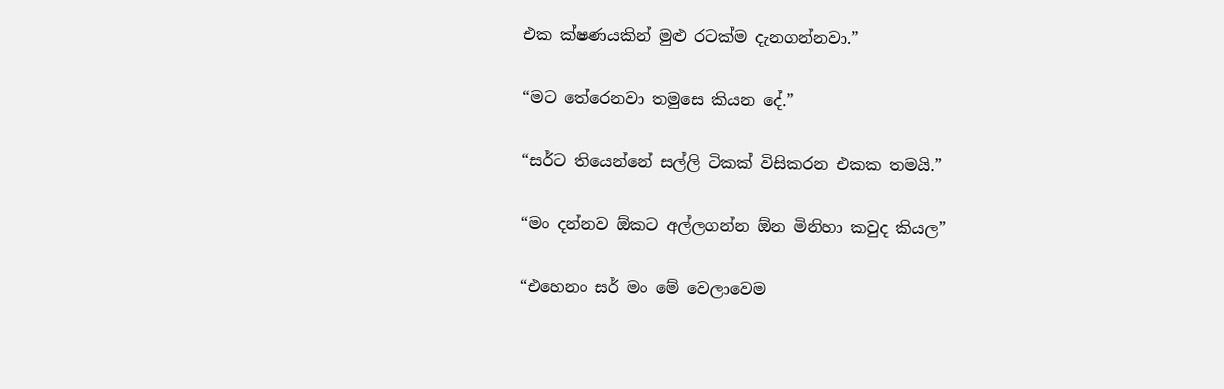එක ක්ෂණයකින් මුළු රටක්ම දැනගන්නවා.”

“මට තේරෙනවා තමුසෙ කියන දේ.”

“සර්ට තියෙන්නේ සල්ලි ටිකක් විසිකරන එකක තමයි.”

“මං දන්නව ඕකට අල්ලගන්න ඕන මිනිහා කවුද කියල”

“එහෙනං සර් මං මේ වෙලාවෙම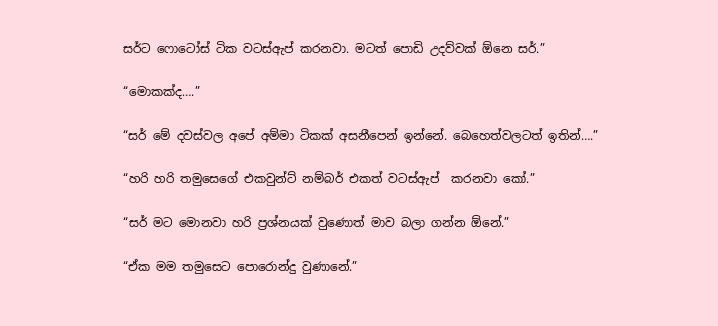සර්ට ෆොටෝස් ටික වටස්ඇප් කරනවා. මටත් පොඩි උදව්වක් ඕනෙ සර්.”

“මොකක්ද….”

“සර් මේ දවස්වල අපේ අම්මා ටිකක් අසනීපෙන් ඉන්නේ. බෙහෙත්වලටත් ඉතින්….”

“හරි හරි තමුසෙගේ එකවුන්ට් නම්බර් එකත් වටස්ඇප්  කරනවා කෝ.”

“සර් මට මොනවා හරි ප්‍රශ්නයක් වුණොත් මාව බලා ගන්න ඕනේ.”

“ඒක මම තමුසෙට පොරොන්දු වුණානේ.”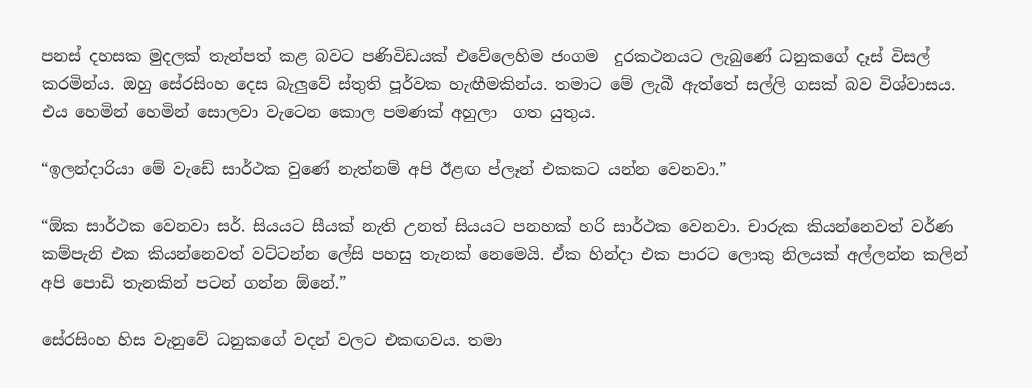පනස් දහසක මුදලක් තැන්පත් කළ බවට පණිවිඩයක් එවේලෙහිම ජංගම  දුරකථනයට ලැබුණේ ධනුකගේ දෑස් විසල් කරමින්ය. ඔහු සේරසිංහ දෙස බැලුවේ ස්තුති පූර්වක හැඟීමකින්ය. තමාට මේ ලැබී ඇත්තේ සල්ලි ගසක් බව විශ්වාසය. එය හෙමින් හෙමින් සොලවා වැටෙන කොල පමණක් අහුලා  ගත යුතුය.

“ඉලන්දාරියා මේ වැඩේ සාර්ථක වුණේ නැත්නම් අපි ඊළඟ ප්ලෑන් එකකට යන්න වෙනවා.”

“ඕක සාර්ථක වෙනවා සර්. සියයට සීයක් නැති උනත් සියයට පනහක් හරි සාර්ථක වෙනවා. චාරුක කියන්නෙවත් වර්ණ කම්පැනි එක කියන්නෙවත් වට්ටන්න ලේසි පහසු තැනක් නෙමෙයි. ඒක හින්දා එක පාරට ලොකු නිලයක් අල්ලන්න කලින් අපි පොඩි තැනකින් පටන් ගන්න ඕනේ.”

සේරසිංහ හිස වැනුවේ ධනුකගේ වදන් වලට එකඟවය. තමා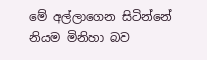මේ අල්ලාගෙන සිටින්නේ නියම මිනිහා බව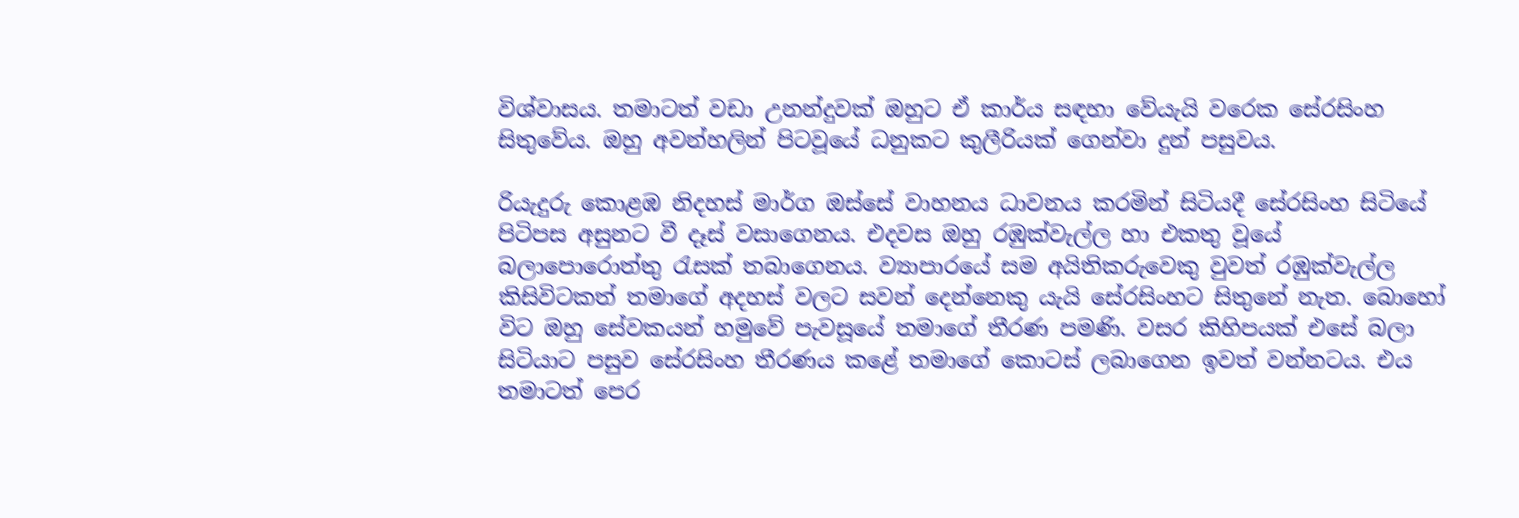විශ්වාසය. තමාටත් වඩා උනන්දුවක් ඔහුට ඒ කාර්ය සඳහා වේයැයි වරෙක සේරසිංහ සිතුවේය. ඔහු අවන්හලින් පිටවූයේ ධනුකට කුලීරියක් ගෙන්වා දුන් පසුවය.

රියැදුරු කොළඹ නිදහස් මාර්ග ඔස්සේ වාහනය ධාවනය කරමින් සිටියදී සේරසිංහ සිටියේ පිටිපස අසුනට වී දෑස් වසාගෙනය. එදවස ඔහු රඹුක්වැල්ල හා එකතු වූයේ බලාපොරොත්තු රැසක් තබාගෙනය. ව්‍යාපාරයේ සම අයිතිකරුවෙකු වුවත් රඹුක්වැල්ල කිසිවිටකත් තමාගේ අදහස් වලට සවන් දෙන්නෙකු යැයි සේරසිංහට සිතුනේ නැත. බොහෝ විට ඔහු සේවකයන් හමුවේ පැවසූයේ තමාගේ තීරණ පමණි. වසර කිහිපයක් එසේ බලා සිටියාට පසුව සේරසිංහ තීරණය කළේ තමාගේ කොටස් ලබාගෙන ඉවත් වන්නටය. එය තමාටත් පෙර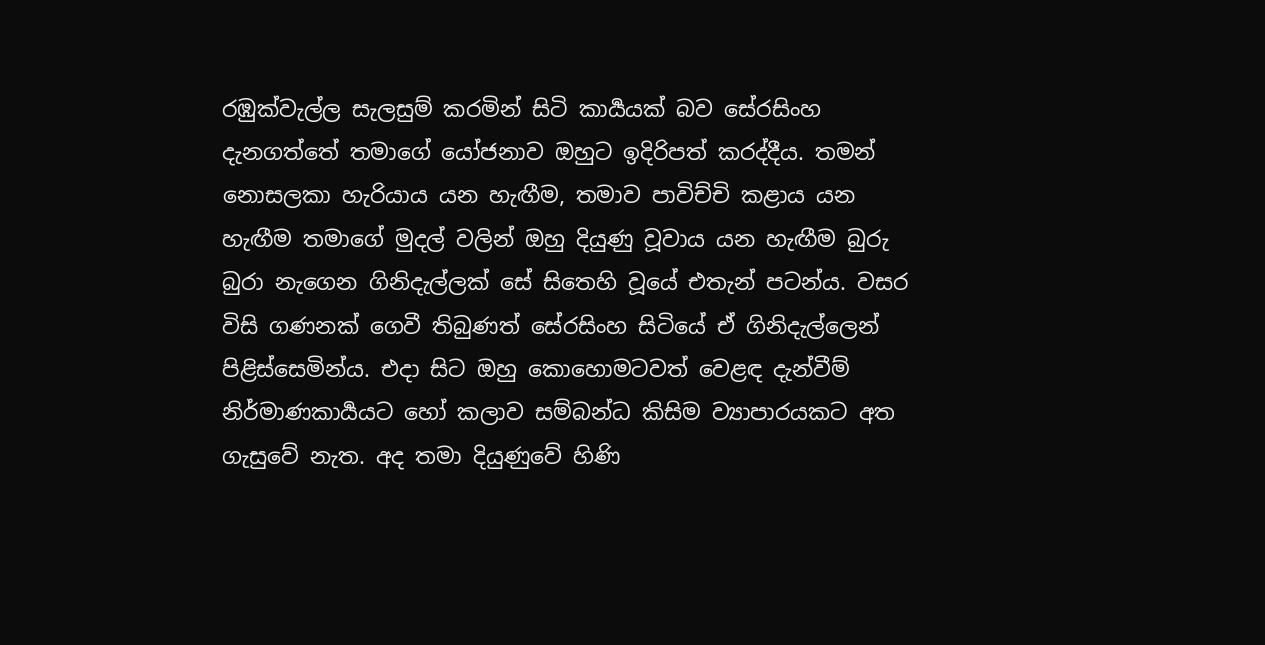රඹුක්වැල්ල සැලසුම් කරමින් සිටි කාර්‍යයක් බව සේරසිංහ දැනගත්තේ තමාගේ යෝජනාව ඔහුට ඉදිරිපත් කරද්දීය. තමන් නොසලකා හැරියාය යන හැඟීම, තමාව පාවිච්චි කළාය යන හැඟීම තමාගේ මුදල් වලින් ඔහු දියුණු වූවාය යන හැඟීම බුරු බුරා නැගෙන ගිනිදැල්ලක් සේ සිතෙහි වූයේ එතැන් පටන්ය. වසර විසි ගණනක් ගෙවී තිබුණත් සේරසිංහ සිටියේ ඒ ගිනිදැල්ලෙන් පිළිස්සෙමින්ය. එදා සිට ඔහු කොහොමටවත් වෙළඳ දැන්වීම් නිර්මාණකාර්‍යයට හෝ කලාව සම්බන්ධ කිසිම ව්‍යාපාරයකට අත ගැසුවේ නැත. අද තමා දියුණුවේ හිණි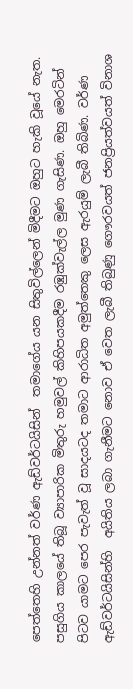පෙත්තෙහි උන්නත් වර්ණ ඇඩ්වර්ටයිසින්  තමාගේය යන සිතුවිල්ලෙන් මිදීමට ඔහුට හැකි වූයේ නැත. පසුගිය කාලයේ තිබූ ව්‍යාපාරික මිතුරු හමුවල් කිහිපයකදීම රඹුක්වැල්ල මුණ ගැසිණ. ඔහු මෙරටින් පිටව යාමට පෙර පැවැත් වූ සාදයටද තමාට ආරාධිත අමුත්තෙකු ලෙස ඇරයුම් ලැබී තිබිණ. වර්ණ ඇඩ්වර්ටයිසින්හි  අයිතිය ලබා ගැනීමට නොව ඒ වෙත ලැබී තිබුණු ගෞරවයත් ජනප්‍රියත්වයත් විනාශ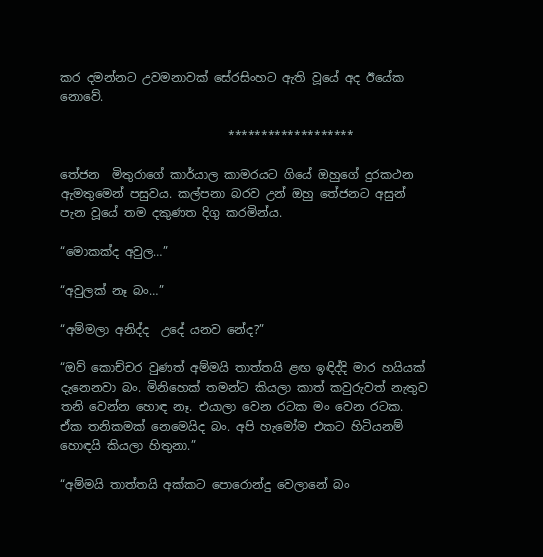කර දමන්නට උවමනාවක් සේරසිංහට ඇති වූයේ අද ඊයේක නොවේ.

                            *******************

තේජන  මිතුරාගේ කාර්යාල කාමරයට ගියේ ඔහුගේ දුරකථන ඇමතුමෙන් පසුවය. කල්පනා බරව උන් ඔහු තේජනට අසුන් පැන වූයේ තම දකුණත දිගු කරමින්ය.

“මොකක්ද අවුල…”

“අවුලක් නෑ බං…”

“අම්මලා අනිද්ද  උදේ යනව නේද?”

“ඔව් කොච්චර වුණත් අම්මයි තාත්තයි ළඟ ඉඳිද්දි මාර හයියක් දැනෙනවා බං. මිනිහෙක් තමන්ට කියලා කාත් කවුරුවත් නැතුව තනි වෙන්න හොඳ නෑ. එයාලා වෙන රටක මං වෙන රටක. ඒක තනිකමක් නෙමෙයිද බං. අපි හැමෝම එකට හිටියනම් හොඳයි කියලා හිතුනා.”

“අම්මයි තාත්තයි අක්කට පොරොන්දු වෙලානේ බං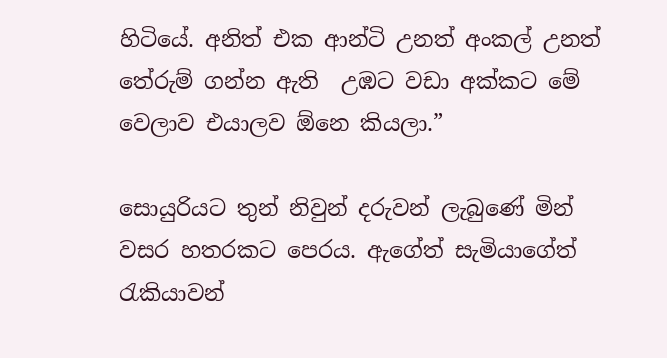හිටියේ. අනිත් එක ආන්ටි උනත් අංකල් උනත් තේරුම් ගන්න ඇති  උඹට වඩා අක්කට මේ වෙලාව එයාලව ඕනෙ කියලා.”

සොයුරියට තුන් නිවුන් දරුවන් ලැබුණේ මින් වසර හතරකට පෙරය. ඇගේත් සැමියාගේත් රැකියාවන්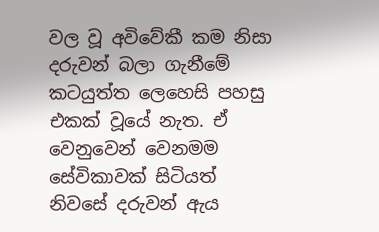වල වූ අවිවේකී කම නිසා දරුවන් බලා ගැනීමේ කටයුත්ත ලෙහෙසි පහසු එකක් වූයේ නැත. ඒ වෙනුවෙන් වෙනමම සේවිකාවක් සිටියත් නිවසේ දරුවන් ඇය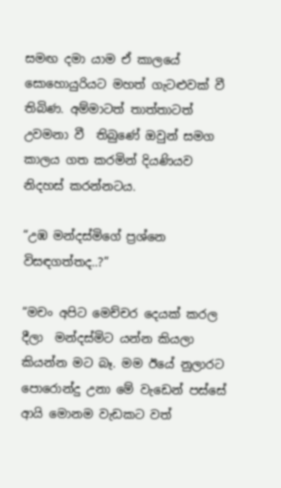සමඟ දමා යාම ඒ කාලයේ සොහොයුරියට මහත් ගැටළුවක් වී තිබිණ. අම්මාටත් තාත්තාටත් උවමනා වී  තිබුණේ ඔවුන් සමග කාලය ගත කරමින් දියණියව නිදහස් කරන්නටය.

“උඹ මන්දස්මිගේ ප්‍රශ්නෙ විසඳගත්තද..?”

“මචං අපිට මෙච්චර දෙයක් කරල දීලා  මන්දස්මිට යන්න කියලා කියන්න මට බෑ. මම ඊයේ නුලාරට පොරොන්දු උනා මේ වැඩෙන් පස්සේ ආයි මොනම වැඩකට වත්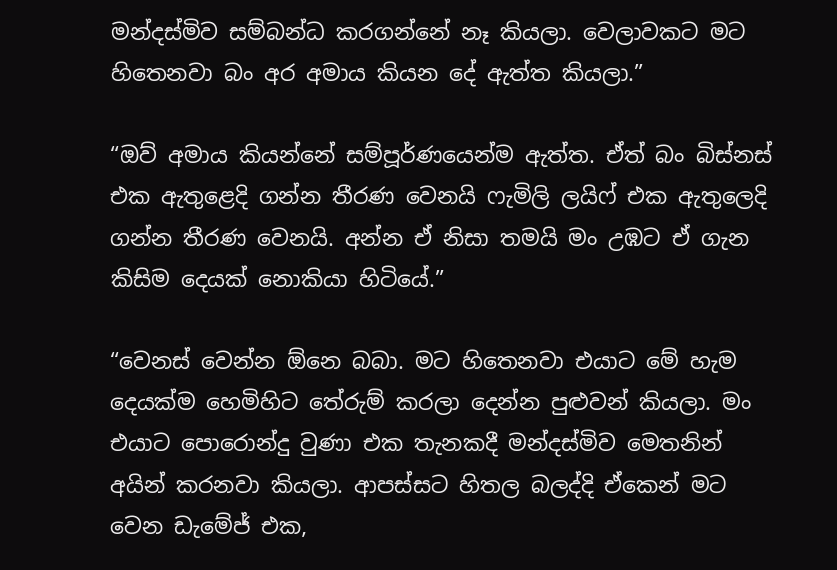මන්දස්මිව සම්බන්ධ කරගන්නේ නෑ කියලා. වෙලාවකට මට හිතෙනවා බං අර අමාය කියන දේ ඇත්ත කියලා.”

“ඔව් අමාය කියන්නේ සම්පූර්ණයෙන්ම ඇත්ත. ඒත් බං බිස්නස් එක ඇතුළෙදි ගන්න තීරණ වෙනයි ෆැමිලි ලයිෆ් එක ඇතුලෙදි ගන්න තීරණ වෙනයි. අන්න ඒ නිසා තමයි මං උඹට ඒ ගැන කිසිම දෙයක් නොකියා හිටියේ.”

“වෙනස් වෙන්න ඕනෙ බබා. මට හිතෙනවා එයාට මේ හැම දෙයක්ම හෙමිහිට තේරුම් කරලා දෙන්න පුළුවන් කියලා. මං එයාට පොරොන්දු වුණා එක තැනකදී මන්දස්මිව මෙතනින් අයින් කරනවා කියලා. ආපස්සට හිතල බලද්දි ඒකෙන් මට වෙන ඩැමේජ් එක,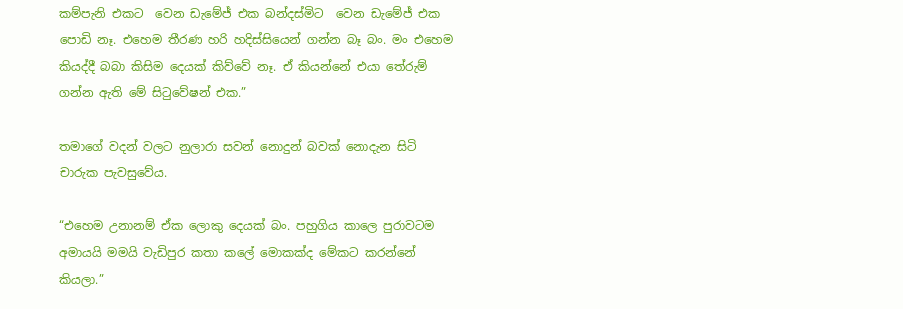කම්පැනි එකට  වෙන ඩැමේජ් එක බන්දස්මිට  වෙන ඩැමේජ් එක පොඩි නෑ. එහෙම තීරණ හරි හදිස්සියෙන් ගන්න බෑ බං. මං එහෙම කියද්දී බබා කිසිම දෙයක් කිව්වේ නෑ. ඒ කියන්නේ එයා තේරුම් ගන්න ඇති මේ සිටුවේෂන් එක.”

තමාගේ වදන් වලට නුලාරා සවන් නොදුන් බවක් නොදැන සිටි  චාරුක පැවසුවේය.

“එහෙම උනානම් ඒක ලොකු දෙයක් බං. පහුගිය කාලෙ පුරාවටම අමායයි මමයි වැඩිපුර කතා කලේ මොකක්ද මේකට කරන්නේ කියලා.”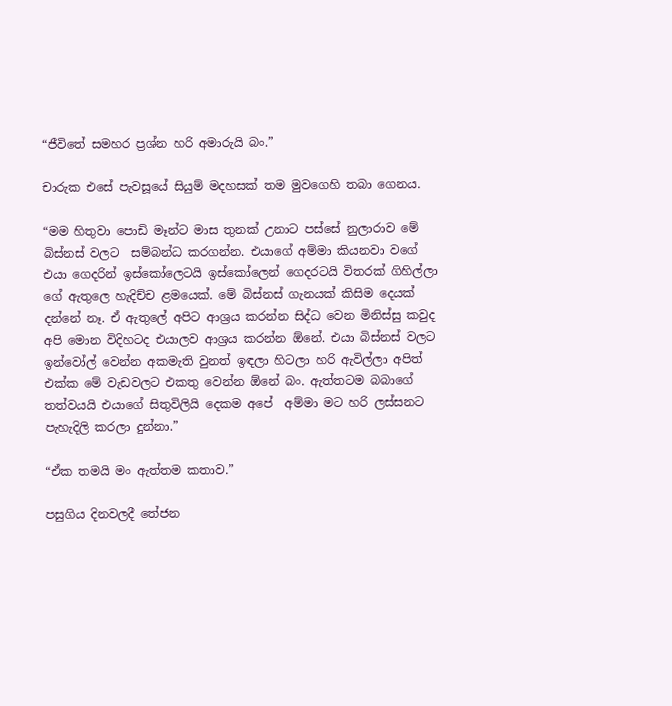“ජීවිතේ සමහර ප්‍රශ්න හරි අමාරුයි බං.”

චාරුක එසේ පැවසූයේ සියුම් මදහසක් තම මුවගෙහි තබා ගෙනය.

“මම හිතුවා පොඩි මෑන්ට මාස තුනක් උනාට පස්සේ නුලාරාව මේ බිස්නස් වලට  සම්බන්ධ කරගන්න. එයාගේ අම්මා කියනවා වගේ එයා ගෙදරින් ඉස්කෝලෙටයි ඉස්කෝලෙන් ගෙදරටයි විතරක් ගිහිල්ලා ගේ ඇතුලෙ හැදිච්ච ළමයෙක්. මේ බිස්නස් ගැනයක් කිසිම දෙයක් දන්නේ නෑ. ඒ ඇතුලේ අපිට ආශ්‍රය කරන්න සිද්ධ වෙන මිනිස්සු කවුද අපි මොන විදිහටද එයාලව ආශ්‍රය කරන්න ඕනේ. එයා බිස්නස් වලට ඉන්වෝල් වෙන්න අකමැති වුනත් ඉඳලා හිටලා හරි ඇවිල්ලා අපිත් එක්ක මේ වැඩවලට එකතු වෙන්න ඕනේ බං. ඇත්තටම බබාගේ  තත්වයයි එයාගේ සිතුවිලියි දෙකම අපේ  අම්මා මට හරි ලස්සනට පැහැදිලි කරලා දුන්නා.”

“ඒක තමයි මං ඇත්තම කතාව.”

පසුගිය දිනවලදී තේජන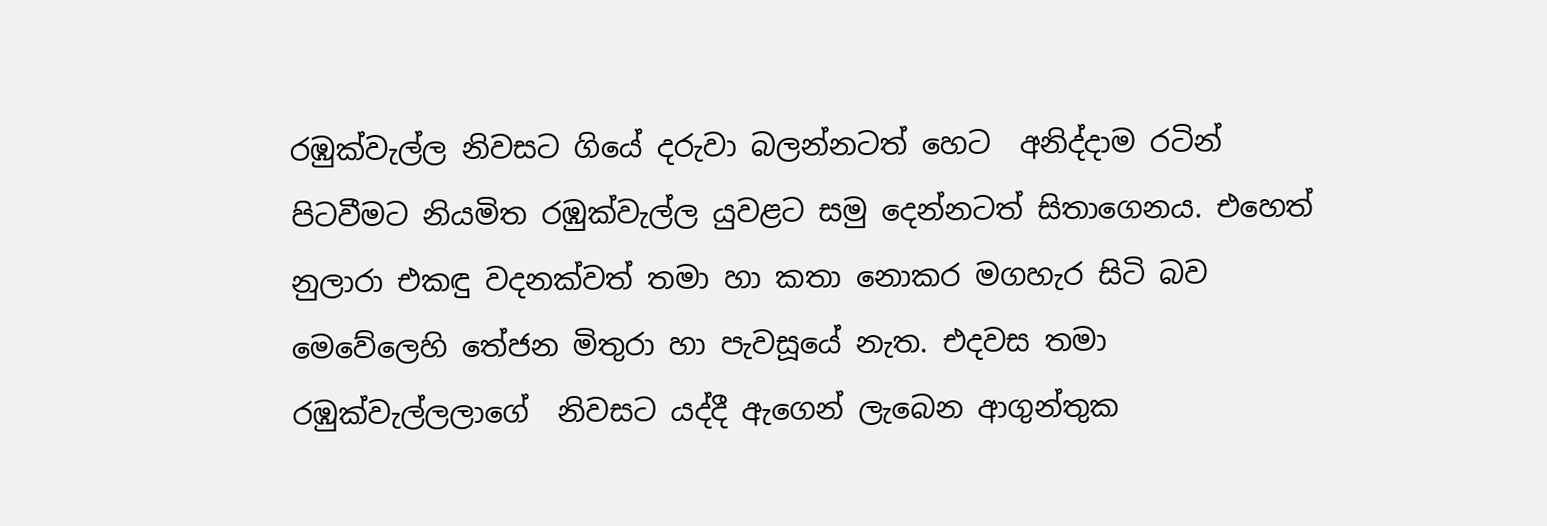රඹුක්වැල්ල නිවසට ගියේ දරුවා බලන්නටත් හෙට  අනිද්දාම රටින් පිටවීමට නියමිත රඹුක්වැල්ල යුවළට සමු දෙන්නටත් සිතාගෙනය. එහෙත් නුලාරා එකඳු වදනක්වත් තමා හා කතා නොකර මගහැර සිටි බව මෙවේලෙහි තේජන මිතුරා හා පැවසූයේ නැත. එදවස තමා රඹුක්වැල්ලලාගේ  නිවසට යද්දී ඇගෙන් ලැබෙන ආගුන්තුක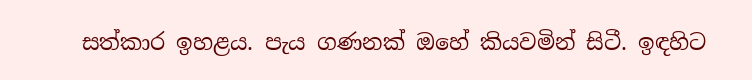සත්කාර ඉහළය. පැය ගණනක් ඔහේ කියවමින් සිටී. ඉඳහිට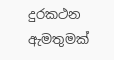දුරකථන ඇමතුමක්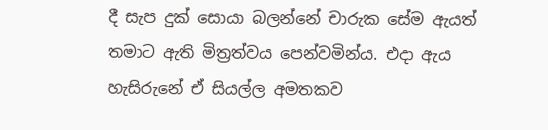දී සැප දුක් සොයා බලන්නේ චාරුක සේම ඇයත් තමාට ඇති මිත්‍රත්වය පෙන්වමින්ය. එදා ඇය හැසිරුනේ ඒ සියල්ල අමතකව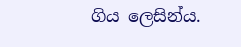ගිය ලෙසින්ය.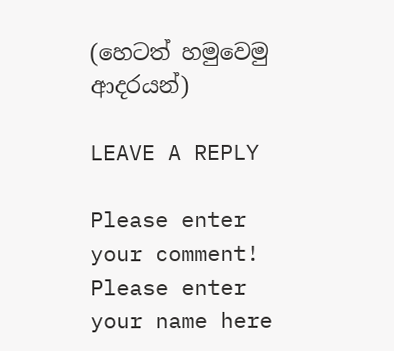(හෙටත් හමුවෙමු ආදරයන්)

LEAVE A REPLY

Please enter your comment!
Please enter your name here